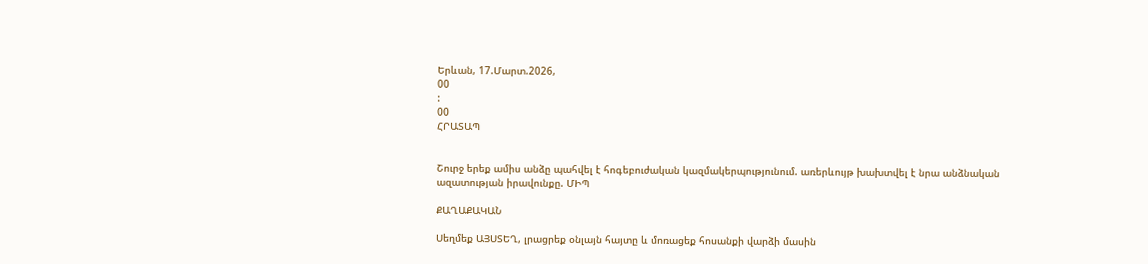Երևան, 17.Մարտ.2026,
00
:
00
ՀՐԱՏԱՊ


Շուրջ երեք ամիս անձը պահվել է հոգեբուժական կազմակերպությունում. առերևույթ խախտվել է նրա անձնական ազատության իրավունքը. ՄԻՊ

ՔԱՂԱՔԱԿԱՆ

Սեղմեք ԱՅՍՏԵՂ, լրացրեք օնլայն հայտը և մոռացեք հոսանքի վարձի մասին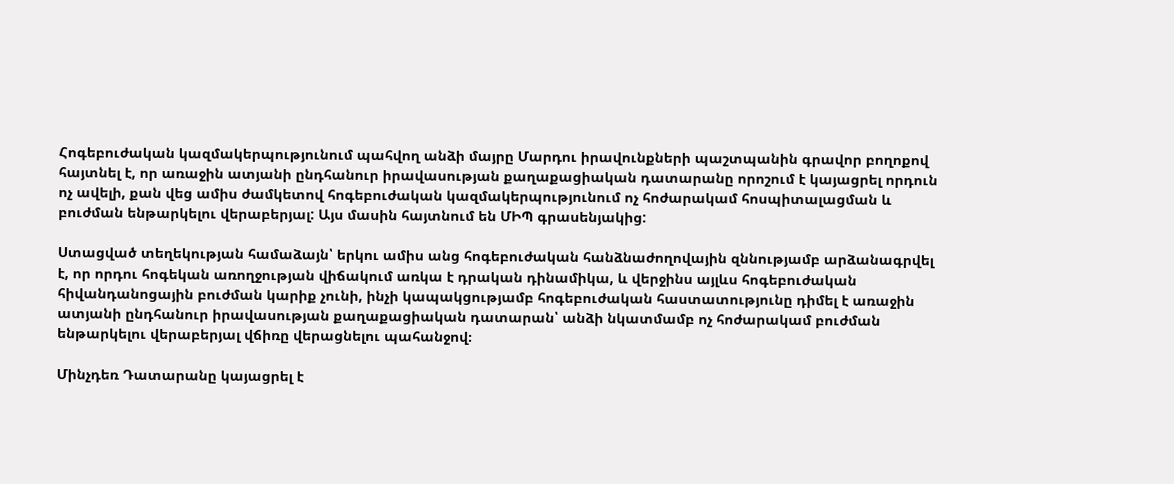Հոգեբուժական կազմակերպությունում պահվող անձի մայրը Մարդու իրավունքների պաշտպանին գրավոր բողոքով հայտնել է, որ առաջին ատյանի ընդհանուր իրավասության քաղաքացիական դատարանը որոշում է կայացրել որդուն ոչ ավելի, քան վեց ամիս ժամկետով հոգեբուժական կազմակերպությունում ոչ հոժարակամ հոսպիտալացման և բուժման ենթարկելու վերաբերյալ: Այս մասին հայտնում են ՄԻՊ գրասենյակից:

Ստացված տեղեկության համաձայն՝ երկու ամիս անց հոգեբուժական հանձնաժողովային զննությամբ արձանագրվել է, որ որդու հոգեկան առողջության վիճակում առկա է դրական դինամիկա, և վերջինս այլևս հոգեբուժական հիվանդանոցային բուժման կարիք չունի, ինչի կապակցությամբ հոգեբուժական հաստատությունը դիմել է առաջին ատյանի ընդհանուր իրավասության քաղաքացիական դատարան՝ անձի նկատմամբ ոչ հոժարակամ բուժման ենթարկելու վերաբերյալ վճիռը վերացնելու պահանջով։

Մինչդեռ Դատարանը կայացրել է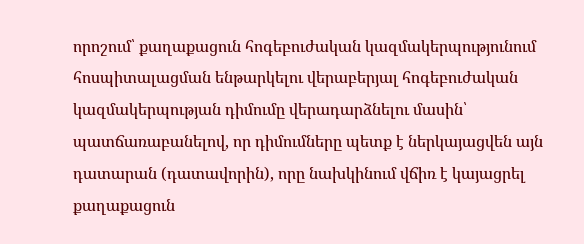որոշում՝ քաղաքացուն հոգեբուժական կազմակերպությունում հոսպիտալացման ենթարկելու վերաբերյալ հոգեբուժական կազմակերպության դիմումը վերադարձնելու մասին՝ պատճառաբանելով, որ դիմումները պետք է ներկայացվեն այն դատարան (դատավորին), որը նախկինում վճիռ է կայացրել քաղաքացուն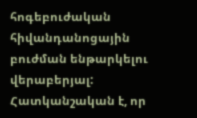հոգեբուժական հիվանդանոցային բուժման ենթարկելու վերաբերյալ: Հատկանշական է, որ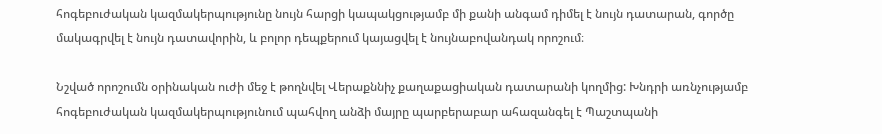հոգեբուժական կազմակերպությունը նույն հարցի կապակցությամբ մի քանի անգամ դիմել է նույն դատարան, գործը մակագրվել է նույն դատավորին, և բոլոր դեպքերում կայացվել է նույնաբովանդակ որոշում։

Նշված որոշումն օրինական ուժի մեջ է թողնվել Վերաքննիչ քաղաքացիական դատարանի կողմից: Խնդրի առնչությամբ հոգեբուժական կազմակերպությունում պահվող անձի մայրը պարբերաբար ահազանգել է Պաշտպանի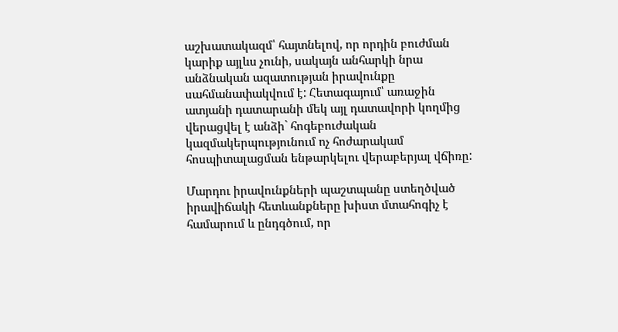աշխատակազմ՝ հայտնելով, որ որդին բուժման կարիք այլևս չունի, սակայն անհարկի նրա անձնական ազատության իրավունքը սահմանափակվում է: Հետագայում՝ առաջին ատյանի դատարանի մեկ այլ դատավորի կողմից վերացվել է անձի` հոգեբուժական կազմակերպությունում ոչ հոժարակամ հոսպիտալացման ենթարկելու վերաբերյալ վճիռը:

Մարդու իրավունքների պաշտպանը ստեղծված իրավիճակի հետևանքները խիստ մտահոգիչ է համարում և ընդգծում, որ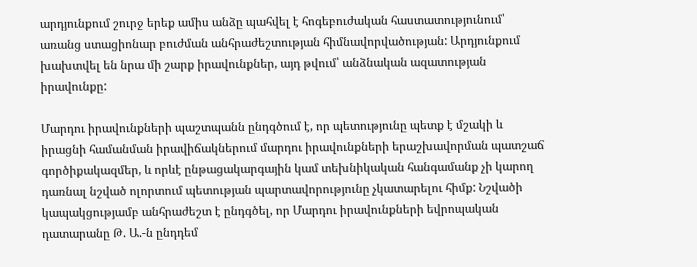արդյունքում շուրջ երեք ամիս անձը պահվել է հոգեբուժական հաստատությունում՝ առանց ստացիոնար բուժման անհրաժեշտության հիմնավորվածության: Արդյունքում խախտվել են նրա մի շարք իրավունքներ, այդ թվում՝ անձնական ազատության իրավունքը:

Մարդու իրավունքների պաշտպանն ընդգծում է, որ պետությունը պետք է մշակի և իրացնի համանման իրավիճակներում մարդու իրավունքների երաշխավորման պատշաճ գործիքակազմեր, և որևէ ընթացակարգային կամ տեխնիկական հանգամանք չի կարող դառնալ նշված ոլորտում պետության պարտավորությունը չկատարելու հիմք: Նշվածի կապակցությամբ անհրաժեշտ է ընդգծել, որ Մարդու իրավունքների եվրոպական դատարանը Թ. Ա.-ն ընդդեմ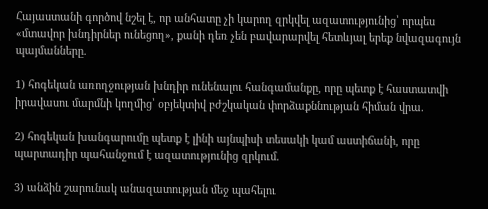Հայաստանի գործով նշել է, որ անհատը չի կարող զրկվել ազատությունից՝ որպես «մտավոր խնդիրներ ունեցող», քանի դեռ չեն բավարարվել հետևյալ երեք նվազագույն պայմանները.

1) հոգեկան առողջության խնդիր ունենալու հանգամանքը, որը պետք է հաստատվի իրավասու մարմնի կողմից՝ օբյեկտիվ բժշկական փորձաքննության հիման վրա.

2) հոգեկան խանգարումը պետք է լինի այնպիսի տեսակի կամ աստիճանի, որը պարտադիր պահանջում է ազատությունից զրկում.

3) անձին շարունակ անազատության մեջ պահելու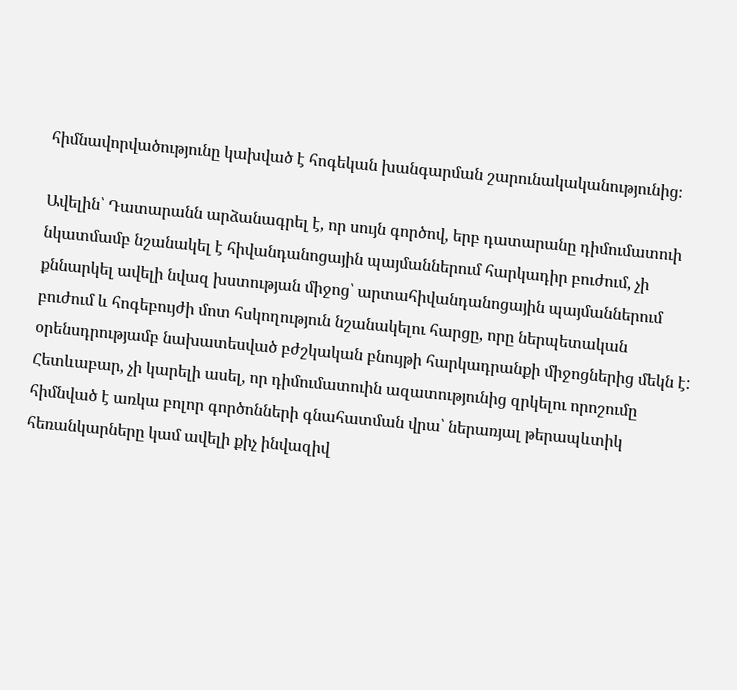հիմնավորվածությունը կախված է հոգեկան խանգարման շարունակականությունից։

Ավելին՝ Դատարանն արձանագրել է, որ սույն գործով, երբ դատարանը դիմումատուի նկատմամբ նշանակել է հիվանդանոցային պայմաններում հարկադիր բուժում, չի քննարկել ավելի նվազ խստության միջոց՝ արտահիվանդանոցային պայմաններում բուժում և հոգեբույժի մոտ հսկողություն նշանակելու հարցը, որը ներպետական օրենսդրությամբ նախատեսված բժշկական բնույթի հարկադրանքի միջոցներից մեկն է: Հետևաբար, չի կարելի ասել, որ դիմումատուին ազատությունից զրկելու որոշումը հիմնված է առկա բոլոր գործոնների գնահատման վրա՝ ներառյալ թերապևտիկ հեռանկարները կամ ավելի քիչ ինվազիվ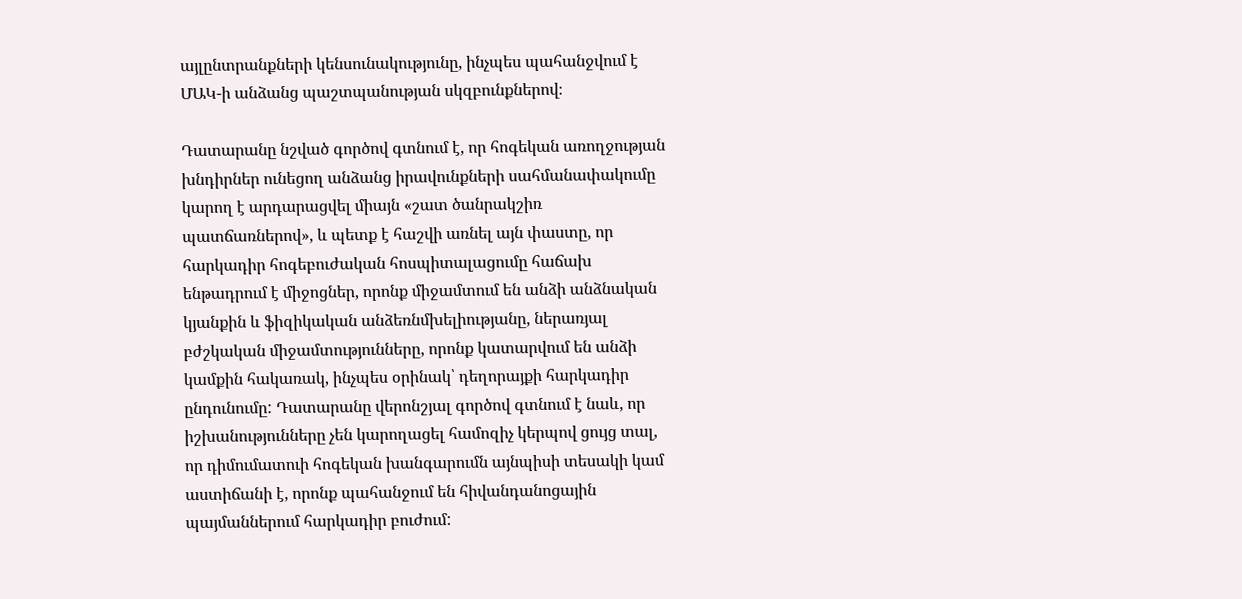այլընտրանքների կենսունակությունը, ինչպես պահանջվում է ՄԱԿ-ի անձանց պաշտպանության սկզբունքներով։

Դատարանը նշված գործով գտնում է, որ հոգեկան առողջության խնդիրներ ունեցող անձանց իրավունքների սահմանափակումը կարող է արդարացվել միայն «շատ ծանրակշիռ պատճառներով», և պետք է հաշվի առնել այն փաստը, որ հարկադիր հոգեբուժական հոսպիտալացումը հաճախ ենթադրում է միջոցներ, որոնք միջամտում են անձի անձնական կյանքին և ֆիզիկական անձեռնմխելիությանը, ներառյալ բժշկական միջամտությունները, որոնք կատարվում են անձի կամքին հակառակ, ինչպես օրինակ՝ դեղորայքի հարկադիր ընդունումը: Դատարանը վերոնշյալ գործով գտնում է նաև, որ իշխանությունները չեն կարողացել համոզիչ կերպով ցույց տալ, որ դիմումատուի հոգեկան խանգարումն այնպիսի տեսակի կամ աստիճանի է, որոնք պահանջում են հիվանդանոցային պայմաններում հարկադիր բուժում: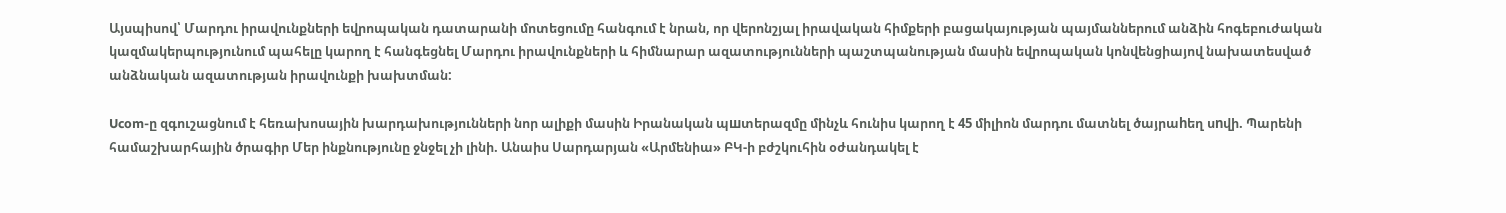Այսպիսով՝ Մարդու իրավունքների եվրոպական դատարանի մոտեցումը հանգում է նրան, որ վերոնշյալ իրավական հիմքերի բացակայության պայմաններում անձին հոգեբուժական կազմակերպությունում պահելը կարող է հանգեցնել Մարդու իրավունքների և հիմնարար ազատությունների պաշտպանության մասին եվրոպական կոնվենցիայով նախատեսված անձնական ազատության իրավունքի խախտման:

Ucom-ը զգուշացնում է հեռախոսային խարդախությունների նոր ալիքի մասին Իրանական պшտերազմը մինչև հունիս կարող է 45 միլիոն մարդու մատնել ծայրաhեղ սnվի. Պարենի համաշխարհային ծրագիր Մեր ինքնությունը ջնջել չի լինի. Անաիս Սարդարյան «Արմենիա» ԲԿ-ի բժշկուհին օժանդակել է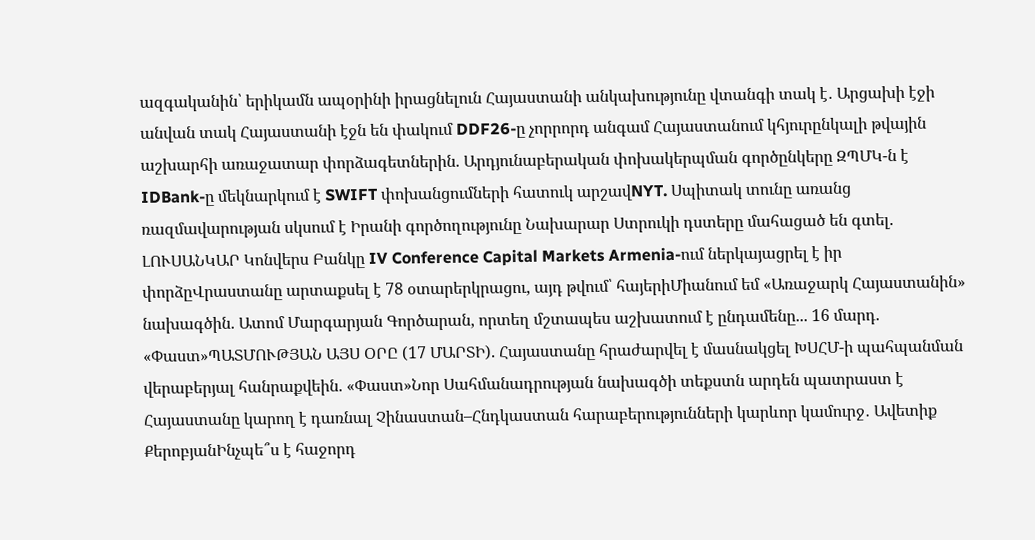ազգականին՝ երիկամն ապօրինի իրացնելուն Հայաստանի անկախությունը վտանգի տակ է․ Արցախի էջի անվան տակ Հայաստանի էջն են փակում DDF26-ը չորրորդ անգամ Հայաստանում կհյուրընկալի թվային աշխարհի առաջատար փորձագետներին. Արդյունաբերական փոխակերպման գործընկերը ԶՊՄԿ-ն է IDBank-ը մեկնարկում է SWIFT փոխանցումների հատուկ արշավNYT. Սպիտակ տունը առանց ռազմավարության սկսում է Իրանի գործողությունը Նախարար Ստրուկի դստերը մահացած են գտել. ԼՈՒՍԱՆԿԱՐ Կոնվերս Բանկը IV Conference Capital Markets Armenia-ում ներկայացրել է իր փորձըՎրաստանը արտաքսել է 78 օտարերկրացու, այդ թվում՝ հայերիՄիանում եմ «Առաջարկ Հայաստանին» նախագծին. Ատոմ Մարգարյան Գործարան, որտեղ մշտապես աշխատում է ընդամենը... 16 մարդ. «Փաստ»ՊԱՏՄՈՒԹՅԱՆ ԱՅՍ ՕՐԸ (17 ՄԱՐՏԻ). Հայաստանը հրաժարվել է մասնակցել ԽՍՀՄ-ի պահպանման վերաբերյալ հանրաքվեին. «Փաստ»Նոր Սահմանադրության նախագծի տեքստն արդեն պատրաստ է Հայաստանը կարող է դառնալ Չինաստան–Հնդկաստան հարաբերությունների կարևոր կամուրջ․ Ավետիք ՔերոբյանԻնչպե՞ս է հաջորդ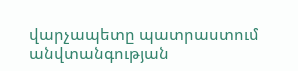վարչապետը պատրաստում անվտանգության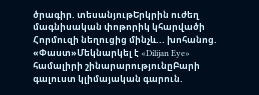ծրագիր. տեսանյութԵրկրին ուժեղ մագնիսական փոթորիկ կհարվածի Հորմուզի նեղուցից մինչև... խոհանոց. «Փաստ»Մեկնարկել է «Dilijan Eye» համալիրի շինարարությունըԲարի գալուստ կլիմայական գարուն.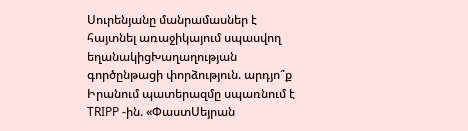Սուրենյանը մանրամասներ է հայտնել առաջիկայում սպասվող եղանակիցԽաղաղության գործընթացի փորձություն. արդյո՞ք Իրանում պատերազմը սպառնում է TRIPP -ին. «ՓաստՍեյրան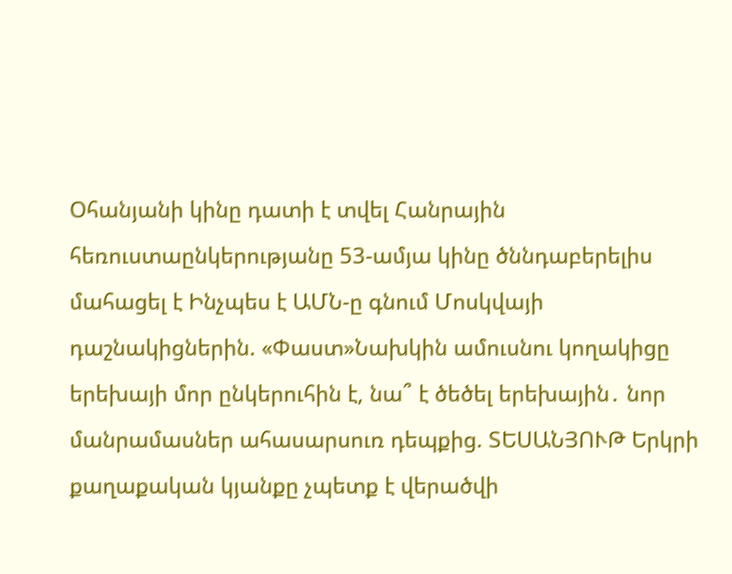Օհանյանի կինը դատի է տվել Հանրային հեռուստաընկերությանը 53-ամյա կինը ծննդաբերելիս մահացել է Ինչպես է ԱՄՆ-ը գնում Մոսկվայի դաշնակիցներին. «Փաստ»Նախկին ամուսնու կողակիցը երեխայի մոր ընկերուհին է, նա՞ է ծեծել երեխային․ նոր մանրամասներ ահասարսուռ դեպքից. ՏԵՍԱՆՅՈՒԹ Երկրի քաղաքական կյանքը չպետք է վերածվի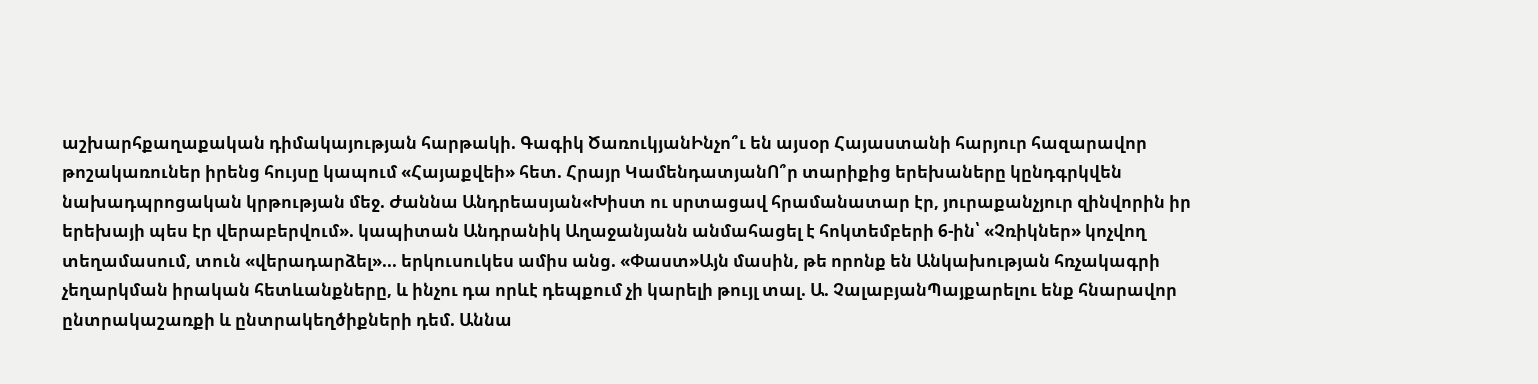աշխարհքաղաքական դիմակայության հարթակի. Գագիկ ԾառուկյանԻնչո՞ւ են այսօր Հայաստանի հարյուր հազարավոր թոշակառուներ իրենց հույսը կապում «Հայաքվեի» հետ. Հրայր ԿամենդատյանՈ՞ր տարիքից երեխաները կընդգրկվեն նախադպրոցական կրթության մեջ. Ժաննա Անդրեասյան«Խիստ ու սրտացավ հրամանատար էր, յուրաքանչյուր զինվորին իր երեխայի պես էր վերաբերվում». կապիտան Անդրանիկ Աղաջանյանն անմահացել է հոկտեմբերի 6-ին՝ «Չռիկներ» կոչվող տեղամասում, տուն «վերադարձել»... երկուսուկես ամիս անց. «Փաստ»Այն մասին, թե որոնք են Անկախության հռչակագրի չեղարկման իրական հետևանքները, և ինչու դա որևէ դեպքում չի կարելի թույլ տալ. Ա. ՉալաբյանՊայքարելու ենք հնարավոր ընտրակաշառքի և ընտրակեղծիքների դեմ. Աննա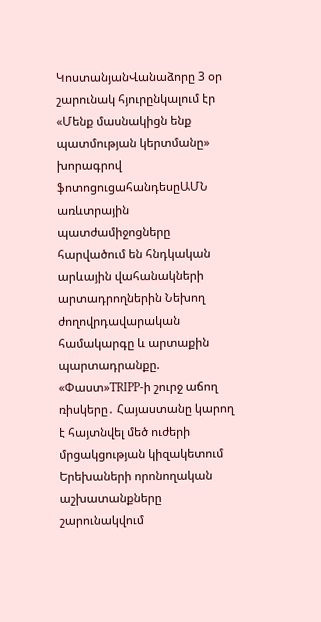ԿոստանյանՎանաձորը 3 օր շարունակ հյուրընկալում էր «Մենք մասնակիցն ենք պատմության կերտմանը» խորագրով ֆոտոցուցահանդեսըԱՄՆ առևտրային պատժամիջոցները հարվածում են հնդկական արևային վահանակների արտադրողներին Նեխող ժողովրդավարական համակարգը և արտաքին պարտադրանքը. «Փաստ»TRIPP-ի շուրջ աճող ռիսկերը․ Հայաստանը կարող է հայտնվել մեծ ուժերի մրցակցության կիզակետում Երեխաների որոնողական աշխատանքները շարունակվում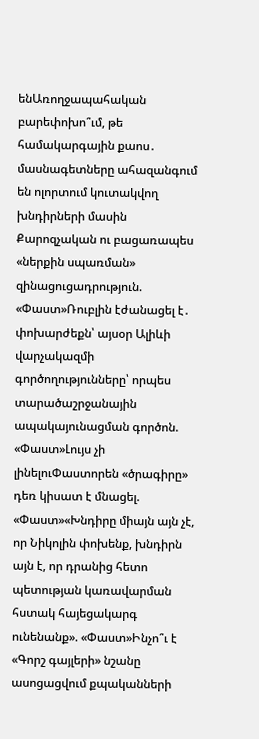ենԱռողջապահական բարեփոխո՞ւմ, թե համակարգային քաոս․ մասնագետները ահազանգում են ոլորտում կուտակվող խնդիրների մասին Քարոզչական ու բացառապես «ներքին սպառման» զինացուցադրություն. «Փաստ»Ռուբլին էժանացել է․ փոխարժեքն՝ այսօր Ալիևի վարչակազմի գործողությունները՝ որպես տարածաշրջանային ապակայունացման գործոն. «Փաստ»Լույս չի լինելուՓաստորեն «ծրագիրը» դեռ կիսատ է մնացել. «Փաստ»«Խնդիրը միայն այն չէ, որ Նիկոլին փոխենք, խնդիրն այն է, որ դրանից հետո պետության կառավարման հստակ հայեցակարգ ունենանք». «Փաստ»Ինչո՞ւ է «Գորշ գայլերի» նշանը ասոցացվում քպականների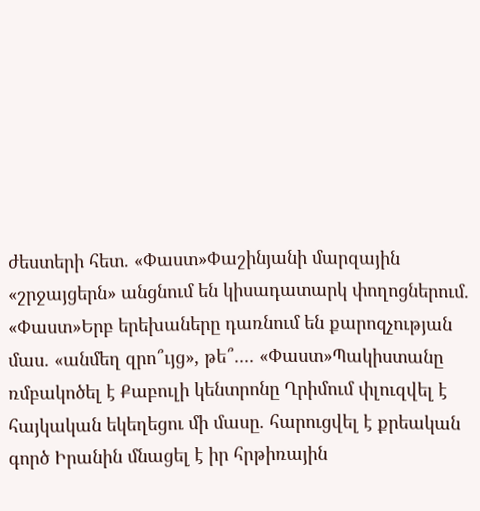ժեստերի հետ. «Փաստ»Փաշինյանի մարզային «շրջայցերն» անցնում են կիսադատարկ փողոցներում. «Փաստ»Երբ երեխաները դառնում են քարոզչության մաս. «անմեղ զրո՞ւյց», թե՞.... «Փաստ»Պակիստանը ռմբակոծել է Քաբուլի կենտրոնը Ղրիմում փլուզվել է հայկական եկեղեցու մի մասը. հարուցվել է քրեական գործ Իրանին մնացել է իր հրթիռային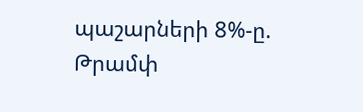պաշարների 8%-ը. Թրամփ